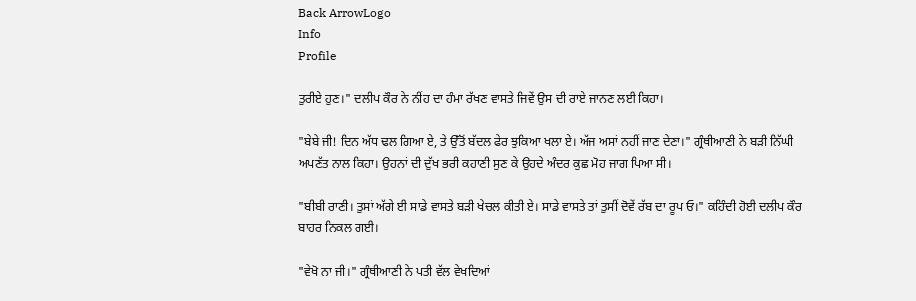Back ArrowLogo
Info
Profile

ਤੁਰੀਏ ਹੁਣ।" ਦਲੀਪ ਕੌਰ ਨੇ ਨੀਂਹ ਦਾ ਹੰਮਾ ਰੱਖਣ ਵਾਸਤੇ ਜਿਵੇਂ ਉਸ ਦੀ ਰਾਏ ਜਾਨਣ ਲਈ ਕਿਹਾ।

"ਬੇਬੇ ਜੀ! ਦਿਨ ਅੱਧ ਢਲ ਗਿਆ ਏ, ਤੇ ਉੱਤੋਂ ਬੱਦਲ ਫੇਰ ਝੁਕਿਆ ਖਲਾ ਏ। ਅੱਜ ਅਸਾਂ ਨਹੀਂ ਜਾਣ ਦੇਣਾ।" ਗ੍ਰੰਥੀਆਣੀ ਨੇ ਬੜੀ ਨਿੱਘੀ ਅਪਣੱਤ ਨਾਲ ਕਿਹਾ। ਉਹਨਾਂ ਦੀ ਦੁੱਖ ਭਰੀ ਕਹਾਣੀ ਸੁਣ ਕੇ ਉਹਦੇ ਅੰਦਰ ਕੁਛ ਮੋਹ ਜਾਗ ਪਿਆ ਸੀ।

"ਬੀਬੀ ਰਾਣੀ। ਤੁਸਾਂ ਅੱਗੇ ਈ ਸਾਡੇ ਵਾਸਤੇ ਬੜੀ ਖੇਚਲ ਕੀਤੀ ਏ। ਸਾਡੇ ਵਾਸਤੇ ਤਾਂ ਤੁਸੀਂ ਦੋਵੇਂ ਰੱਬ ਦਾ ਰੂਪ ਓ।" ਕਹਿੰਦੀ ਹੋਈ ਦਲੀਪ ਕੌਰ ਬਾਹਰ ਨਿਕਲ ਗਈ।

"ਵੇਖੋ ਨਾ ਜੀ।" ਗ੍ਰੰਥੀਆਣੀ ਨੇ ਪਤੀ ਵੱਲ ਵੇਖਦਿਆਂ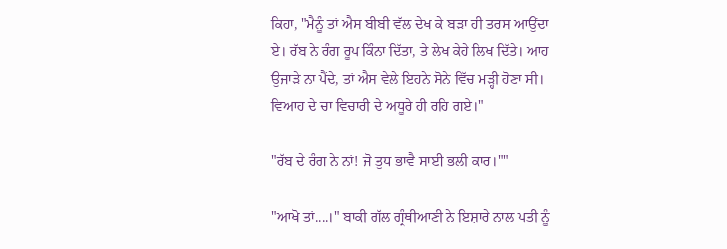ਕਿਹਾ, "ਮੈਨੂੰ ਤਾਂ ਐਸ ਬੀਬੀ ਵੱਲ ਦੇਖ ਕੇ ਬੜਾ ਹੀ ਤਰਸ ਆਉਂਦਾ ਏ। ਰੱਬ ਨੇ ਰੰਗ ਰੂਪ ਕਿੰਨਾ ਦਿੱਤਾ, ਤੇ ਲੇਖ ਕੇਹੇ ਲਿਖ ਦਿੱਤੇ। ਆਹ ਉਜਾੜੇ ਨਾ ਪੈਂਦੇ, ਤਾਂ ਐਸ ਵੇਲੇ ਇਹਨੇ ਸੋਨੇ ਵਿੱਚ ਮੜ੍ਹੀ ਹੋਣਾ ਸੀ। ਵਿਆਹ ਦੇ ਚਾ ਵਿਚਾਰੀ ਦੇ ਅਧੂਰੇ ਹੀ ਰਹਿ ਗਏ।"

"ਰੱਬ ਦੇ ਰੰਗ ਨੇ ਨਾਂ! ਜੋ ਤੁਧ ਭਾਵੈ ਸਾਈ ਭਲੀ ਕਾਰ।""

"ਆਖੋ ਤਾਂ....।" ਬਾਕੀ ਗੱਲ ਗ੍ਰੰਥੀਆਣੀ ਨੇ ਇਸ਼ਾਰੇ ਨਾਲ ਪਤੀ ਨੂੰ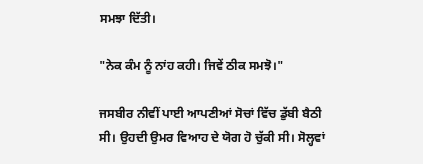ਸਮਝਾ ਦਿੱਤੀ।

"ਨੇਕ ਕੰਮ ਨੂੰ ਨਾਂਹ ਕਹੀ। ਜਿਵੇਂ ਠੀਕ ਸਮਝੋ।"

ਜਸਬੀਰ ਨੀਵੀਂ ਪਾਈ ਆਪਣੀਆਂ ਸੋਚਾਂ ਵਿੱਚ ਡੁੱਬੀ ਬੈਠੀ ਸੀ। ਉਹਦੀ ਉਮਰ ਵਿਆਹ ਦੇ ਯੋਗ ਹੋ ਚੁੱਕੀ ਸੀ। ਸੋਲ੍ਹਵਾਂ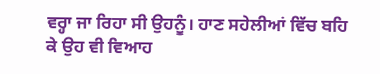ਵਰ੍ਹਾ ਜਾ ਰਿਹਾ ਸੀ ਉਹਨੂੰ। ਹਾਣ ਸਹੇਲੀਆਂ ਵਿੱਚ ਬਹਿ ਕੇ ਉਹ ਵੀ ਵਿਆਹ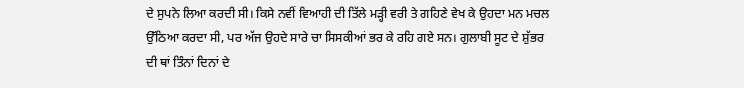ਦੇ ਸੁਪਨੇ ਲਿਆ ਕਰਦੀ ਸੀ। ਕਿਸੇ ਨਵੀਂ ਵਿਆਹੀ ਦੀ ਤਿੱਲੇ ਮੜ੍ਹੀ ਵਰੀ ਤੇ ਗਹਿਣੇ ਵੇਖ ਕੇ ਉਹਦਾ ਮਨ ਮਚਲ ਉੱਠਿਆ ਕਰਦਾ ਸੀ, ਪਰ ਅੱਜ ਉਹਦੇ ਸਾਰੇ ਚਾ ਸਿਸਕੀਆਂ ਭਰ ਕੇ ਰਹਿ ਗਏ ਸਨ। ਗੁਲਾਬੀ ਸੂਟ ਦੇ ਸ਼ੁੱਭਰ ਦੀ ਥਾਂ ਤਿੰਨਾਂ ਦਿਨਾਂ ਦੇ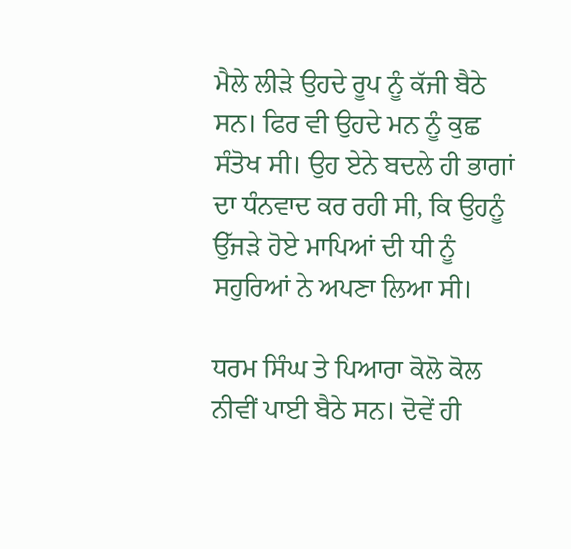ਮੈਲੇ ਲੀੜੇ ਉਹਦੇ ਰੂਪ ਨੂੰ ਕੱਜੀ ਬੈਠੇ ਸਨ। ਫਿਰ ਵੀ ਉਹਦੇ ਮਨ ਨੂੰ ਕੁਛ ਸੰਤੋਖ ਸੀ। ਉਹ ਏਨੇ ਬਦਲੇ ਹੀ ਭਾਗਾਂ ਦਾ ਧੰਨਵਾਦ ਕਰ ਰਹੀ ਸੀ, ਕਿ ਉਹਨੂੰ ਉੱਜੜੇ ਹੋਏ ਮਾਪਿਆਂ ਦੀ ਧੀ ਨੂੰ ਸਹੁਰਿਆਂ ਨੇ ਅਪਣਾ ਲਿਆ ਸੀ।

ਧਰਮ ਸਿੰਘ ਤੇ ਪਿਆਰਾ ਕੋਲੋ ਕੋਲ ਨੀਵੀਂ ਪਾਈ ਬੈਠੇ ਸਨ। ਦੋਵੇਂ ਹੀ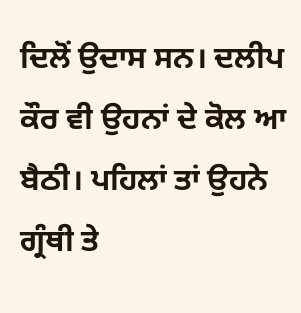ਦਿਲੋਂ ਉਦਾਸ ਸਨ। ਦਲੀਪ ਕੌਰ ਵੀ ਉਹਨਾਂ ਦੇ ਕੋਲ ਆ ਬੈਠੀ। ਪਹਿਲਾਂ ਤਾਂ ਉਹਨੇ ਗ੍ਰੰਥੀ ਤੇ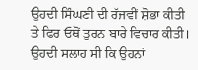ਉਹਦੀ ਸਿੰਘਣੀ ਦੀ ਰੱਜਵੀਂ ਸ਼ੋਭਾ ਕੀਤੀ ਤੇ ਫਿਰ ਓਥੋਂ ਤੁਰਨ ਬਾਰੇ ਵਿਚਾਰ ਕੀਤੀ। ਉਹਦੀ ਸਲਾਹ ਸੀ ਕਿ ਉਹਨਾਂ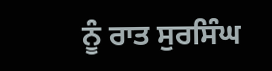ਨੂੰ ਰਾਤ ਸੁਰਸਿੰਘ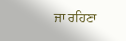ਜਾ ਰਹਿਣਾ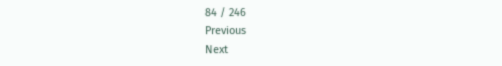84 / 246
Previous
Next